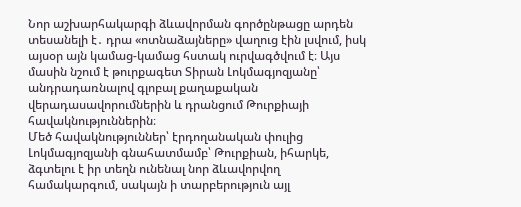Նոր աշխարհակարգի ձևավորման գործընթացը արդեն տեսանելի է․ դրա «ոտնաձայները» վաղուց էին լսվում, իսկ այսօր այն կամաց-կամաց հստակ ուրվագծվում է։ Այս մասին նշում է թուրքագետ Տիրան Լոկմագյոզյանը՝ անդրադառնալով գլոբալ քաղաքական վերադասավորումներին և դրանցում Թուրքիայի հավակնություններին։
Մեծ հավակնություններ՝ էրդողանական փուլից
Լոկմագյոզյանի գնահատմամբ՝ Թուրքիան, իհարկե, ձգտելու է իր տեղն ունենալ նոր ձևավորվող համակարգում, սակայն ի տարբերություն այլ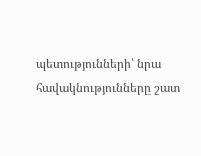պետությունների՝ նրա հավակնությունները շատ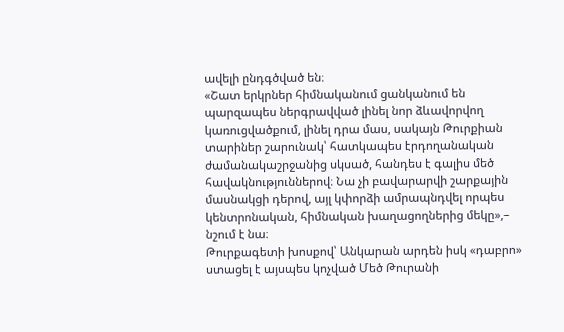ավելի ընդգծված են։
«Շատ երկրներ հիմնականում ցանկանում են պարզապես ներգրավված լինել նոր ձևավորվող կառուցվածքում, լինել դրա մաս, սակայն Թուրքիան տարիներ շարունակ՝ հատկապես էրդողանական ժամանակաշրջանից սկսած, հանդես է գալիս մեծ հավակնություններով։ Նա չի բավարարվի շարքային մասնակցի դերով, այլ կփորձի ամրապնդվել որպես կենտրոնական, հիմնական խաղացողներից մեկը»,– նշում է նա։
Թուրքագետի խոսքով՝ Անկարան արդեն իսկ «դաբրո» ստացել է այսպես կոչված Մեծ Թուրանի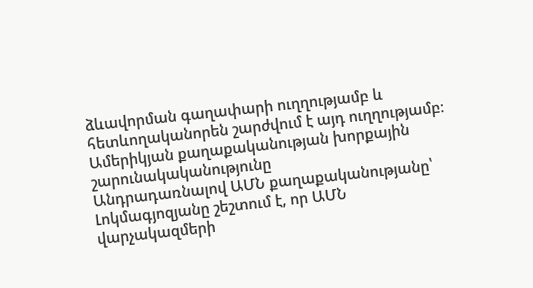ձևավորման գաղափարի ուղղությամբ և հետևողականորեն շարժվում է այդ ուղղությամբ։
Ամերիկյան քաղաքականության խորքային շարունակականությունը
Անդրադառնալով ԱՄՆ քաղաքականությանը՝ Լոկմագյոզյանը շեշտում է, որ ԱՄՆ վարչակազմերի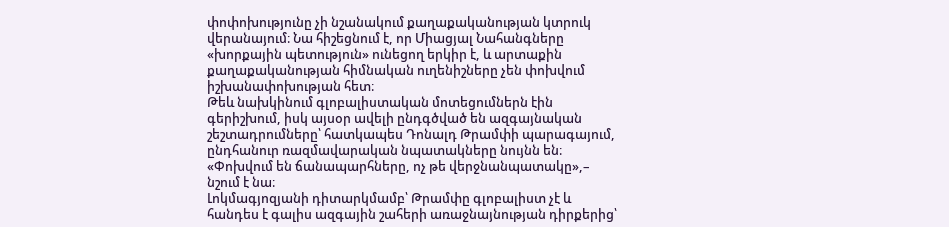փոփոխությունը չի նշանակում քաղաքականության կտրուկ վերանայում։ Նա հիշեցնում է, որ Միացյալ Նահանգները «խորքային պետություն» ունեցող երկիր է, և արտաքին քաղաքականության հիմնական ուղենիշները չեն փոխվում իշխանափոխության հետ։
Թեև նախկինում գլոբալիստական մոտեցումներն էին գերիշխում, իսկ այսօր ավելի ընդգծված են ազգայնական շեշտադրումները՝ հատկապես Դոնալդ Թրամփի պարագայում, ընդհանուր ռազմավարական նպատակները նույնն են։ «Փոխվում են ճանապարհները, ոչ թե վերջնանպատակը»,– նշում է նա։
Լոկմագյոզյանի դիտարկմամբ՝ Թրամփը գլոբալիստ չէ և հանդես է գալիս ազգային շահերի առաջնայնության դիրքերից՝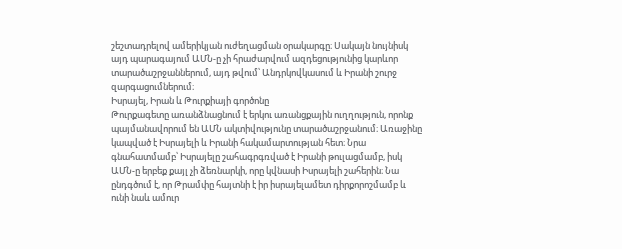շեշտադրելով ամերիկյան ուժեղացման օրակարգը։ Սակայն նույնիսկ այդ պարագայում ԱՄՆ-ը չի հրաժարվում ազդեցությունից կարևոր տարածաշրջաններում, այդ թվում՝ Անդրկովկասում և Իրանի շուրջ զարգացումներում։
Իսրայել, Իրան և Թուրքիայի գործոնը
Թուրքագետը առանձնացնում է երկու առանցքային ուղղություն, որոնք պայմանավորում են ԱՄՆ ակտիվությունը տարածաշրջանում։ Առաջինը կապված է Իսրայելի և Իրանի հակամարտության հետ։ Նրա գնահատմամբ՝ Իսրայելը շահագրգռված է Իրանի թուլացմամբ, իսկ ԱՄՆ-ը երբեք քայլ չի ձեռնարկի, որը կվնասի Իսրայելի շահերին։ Նա ընդգծում է, որ Թրամփը հայտնի է իր իսրայելամետ դիրքորոշմամբ և ունի նաև ամուր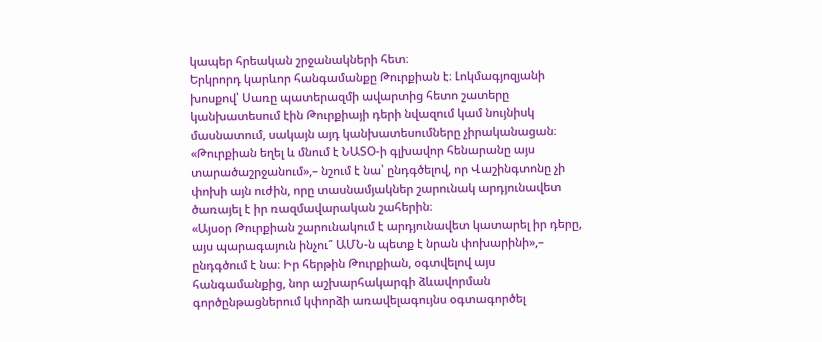կապեր հրեական շրջանակների հետ։
Երկրորդ կարևոր հանգամանքը Թուրքիան է։ Լոկմագյոզյանի խոսքով՝ Սառը պատերազմի ավարտից հետո շատերը կանխատեսում էին Թուրքիայի դերի նվազում կամ նույնիսկ մասնատում, սակայն այդ կանխատեսումները չիրականացան։ «Թուրքիան եղել և մնում է ՆԱՏՕ-ի գլխավոր հենարանը այս տարածաշրջանում»,– նշում է նա՝ ընդգծելով, որ Վաշինգտոնը չի փոխի այն ուժին, որը տասնամյակներ շարունակ արդյունավետ ծառայել է իր ռազմավարական շահերին։
«Այսօր Թուրքիան շարունակում է արդյունավետ կատարել իր դերը, այս պարագայուն ինչու՞ ԱՄՆ-ն պետք է նրան փոխարինի»,– ընդգծում է նա։ Իր հերթին Թուրքիան, օգտվելով այս հանգամանքից, նոր աշխարհակարգի ձևավորման գործընթացներում կփորձի առավելագույնս օգտագործել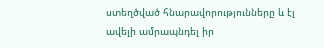ստեղծված հնարավորությունները և էլ ավելի ամրապնդել իր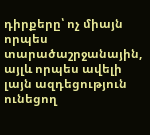դիրքերը՝ ոչ միայն որպես տարածաշրջանային, այլև որպես ավելի լայն ազդեցություն ունեցող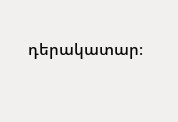դերակատար։